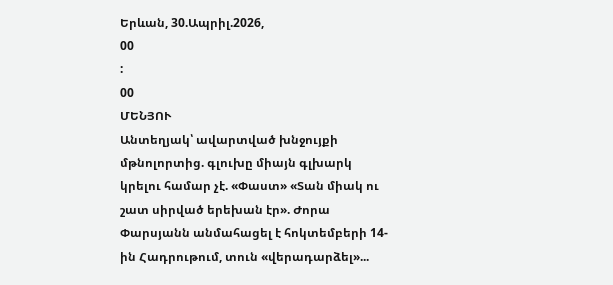Երևան, 30.Ապրիլ.2026,
00
:
00
ՄԵՆՅՈՒ
Անտեղյակ՝ ավարտված խնջույքի մթնոլորտից. գլուխը միայն գլխարկ կրելու համար չէ. «Փաստ» «Տան միակ ու շատ սիրված երեխան էր». Ժորա Փարսյանն անմահացել է հոկտեմբերի 14-ին Հադրութում, տուն «վերադարձել»...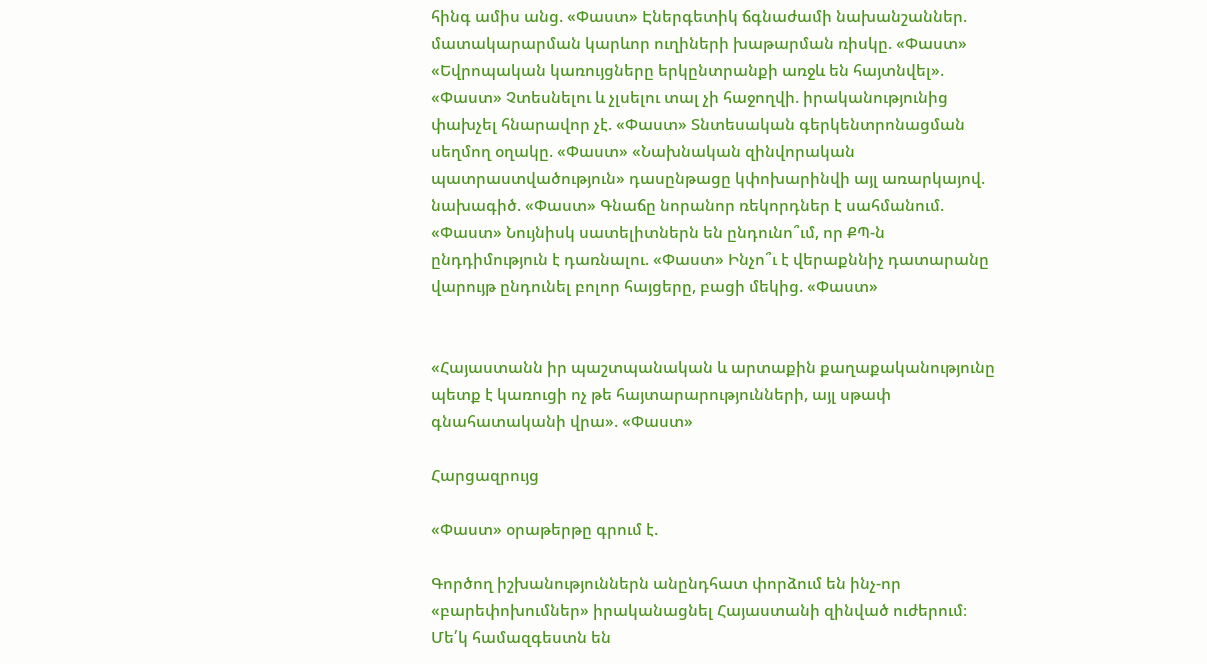հինգ ամիս անց. «Փաստ» Էներգետիկ ճգնաժամի նախանշաններ. մատակարարման կարևոր ուղիների խաթարման ռիսկը. «Փաստ» «Եվրոպական կառույցները երկընտրանքի առջև են հայտնվել». «Փաստ» Չտեսնելու և չլսելու տալ չի հաջողվի. իրականությունից փախչել հնարավոր չէ. «Փաստ» Տնտեսական գերկենտրոնացման սեղմող օղակը. «Փաստ» «Նախնական զինվորական պատրաստվածություն» դասընթացը կփոխարինվի այլ առարկայով. նախագիծ. «Փաստ» Գնաճը նորանոր ռեկորդներ է սահմանում. «Փաստ» Նույնիսկ սատելիտներն են ընդունո՞ւմ, որ ՔՊ-ն ընդդիմություն է դառնալու. «Փաստ» Ինչո՞ւ է վերաքննիչ դատարանը վարույթ ընդունել բոլոր հայցերը, բացի մեկից. «Փաստ»


«Հայաստանն իր պաշտպանական և արտաքին քաղաքականությունը պետք է կառուցի ոչ թե հայտարարությունների, այլ սթափ գնահատականի վրա». «Փաստ»

Հարցազրույց

«Փաստ» օրաթերթը գրում է.

Գործող իշխանություններն անընդհատ փորձում են ինչ-որ «բարեփոխումներ» իրականացնել Հայաստանի զինված ուժերում։ Մե՛կ համազգեստն են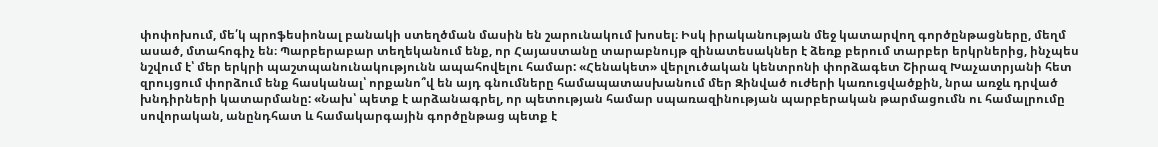փոփոխում, մե՛կ պրոֆեսիոնալ բանակի ստեղծման մասին են շարունակում խոսել։ Իսկ իրականության մեջ կատարվող գործընթացները, մեղմ ասած, մտահոգիչ են։ Պարբերաբար տեղեկանում ենք, որ Հայաստանը տարաբնույթ զինատեսակներ է ձեռք բերում տարբեր երկրներից, ինչպես նշվում է՝ մեր երկրի պաշտպանունակությունն ապահովելու համար: «Հենակետ» վերլուծական կենտրոնի փորձագետ Շիրազ Խաչատրյանի հետ զրույցում փորձում ենք հասկանալ՝ որքանո՞վ են այդ գնումները համապատասխանում մեր Զինված ուժերի կառուցվածքին, նրա առջև դրված խնդիրների կատարմանը: «Նախ՝ պետք է արձանագրել, որ պետության համար սպառազինության պարբերական թարմացումն ու համալրումը սովորական, անընդհատ և համակարգային գործընթաց պետք է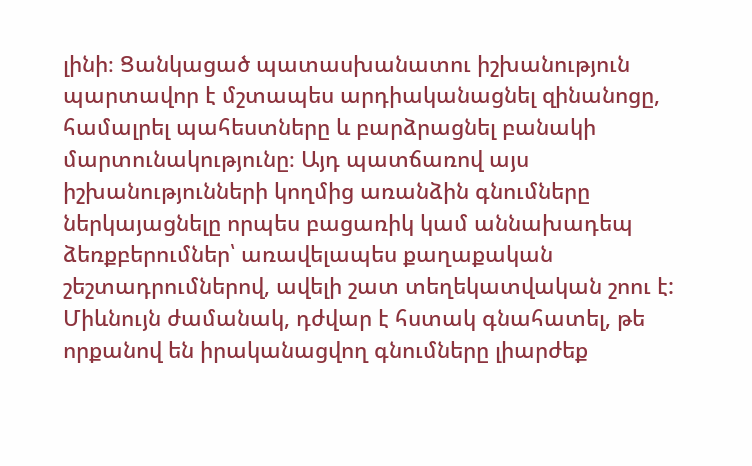լինի։ Ցանկացած պատասխանատու իշխանություն պարտավոր է մշտապես արդիականացնել զինանոցը, համալրել պահեստները և բարձրացնել բանակի մարտունակությունը։ Այդ պատճառով այս իշխանությունների կողմից առանձին գնումները ներկայացնելը որպես բացառիկ կամ աննախադեպ ձեռքբերումներ՝ առավելապես քաղաքական շեշտադրումներով, ավելի շատ տեղեկատվական շոու է: Միևնույն ժամանակ, դժվար է հստակ գնահատել, թե որքանով են իրականացվող գնումները լիարժեք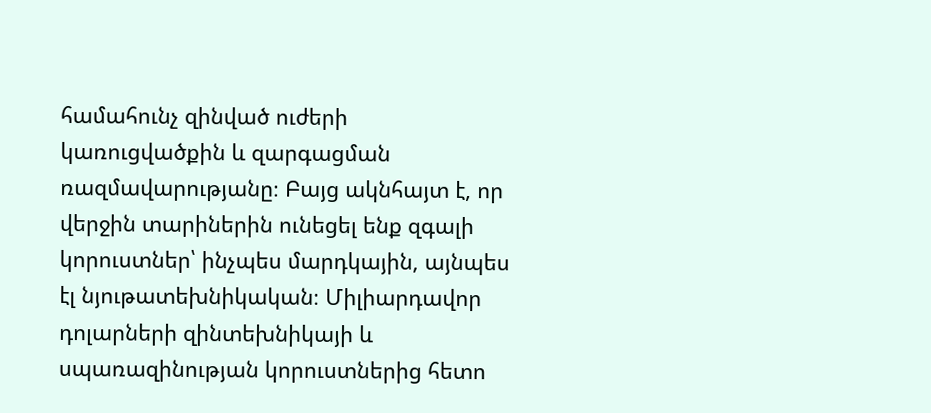համահունչ զինված ուժերի կառուցվածքին և զարգացման ռազմավարությանը։ Բայց ակնհայտ է, որ վերջին տարիներին ունեցել ենք զգալի կորուստներ՝ ինչպես մարդկային, այնպես էլ նյութատեխնիկական։ Միլիարդավոր դոլարների զինտեխնիկայի և սպառազինության կորուստներից հետո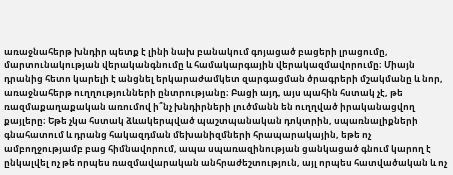առաջնահերթ խնդիր պետք է լինի նախ բանակում գոյացած բացերի լրացումը, մարտունակության վերականգնումը և համակարգային վերակազմավորումը։ Միայն դրանից հետո կարելի է անցնել երկարաժամկետ զարգացման ծրագրերի մշակմանը և նոր, առաջնահերթ ուղղությունների ընտրությանը։ Բացի այդ, այս պահին հստակ չէ, թե ռազմաքաղաքական առումով ի՞նչ խնդիրների լուծմանն են ուղղված իրականացվող քայլերը։ Եթե չկա հստակ ձևակերպված պաշտպանական դոկտրին, սպառնալիքների գնահատում և դրանց հակազդման մեխանիզմների հրապարակային, եթե ոչ ամբողջությամբ բաց հիմնավորում, ապա սպառազինության ցանկացած գնում կարող է ընկալվել ոչ թե որպես ռազմավարական անհրաժեշտություն, այլ որպես հատվածական և ոչ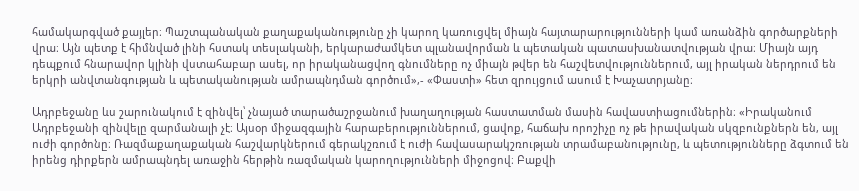համակարգված քայլեր։ Պաշտպանական քաղաքականությունը չի կարող կառուցվել միայն հայտարարությունների կամ առանձին գործարքների վրա։ Այն պետք է հիմնված լինի հստակ տեսլականի, երկարաժամկետ պլանավորման և պետական պատասխանատվության վրա։ Միայն այդ դեպքում հնարավոր կլինի վստահաբար ասել, որ իրականացվող գնումները ոչ միայն թվեր են հաշվետվություններում, այլ իրական ներդրում են երկրի անվտանգության և պետականության ամրապնդման գործում»,- «Փաստի» հետ զրույցում ասում է Խաչատրյանը։

Ադրբեջանը ևս շարունակում է զինվել՝ չնայած տարածաշրջանում խաղաղության հաստատման մասին հավաստիացումներին։ «Իրականում Ադրբեջանի զինվելը զարմանալի չէ։ Այսօր միջազգային հարաբերություններում, ցավոք, հաճախ որոշիչը ոչ թե իրավական սկզբունքներն են, այլ ուժի գործոնը։ Ռազմաքաղաքական հաշվարկներում գերակշռում է ուժի հավասարակշռության տրամաբանությունը, և պետությունները ձգտում են իրենց դիրքերն ամրապնդել առաջին հերթին ռազմական կարողությունների միջոցով։ Բաքվի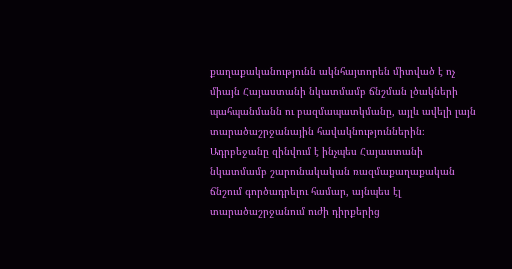քաղաքականությունն ակնհայտորեն միտված է ոչ միայն Հայաստանի նկատմամբ ճնշման լծակների պահպանմանն ու բազմապատկմանը, այլև ավելի լայն տարածաշրջանային հավակնություններին։ Ադրբեջանը զինվում է ինչպես Հայաստանի նկատմամբ շարունակական ռազմաքաղաքական ճնշում գործադրելու համար, այնպես էլ տարածաշրջանում ուժի դիրքերից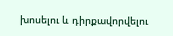խոսելու և դիրքավորվելու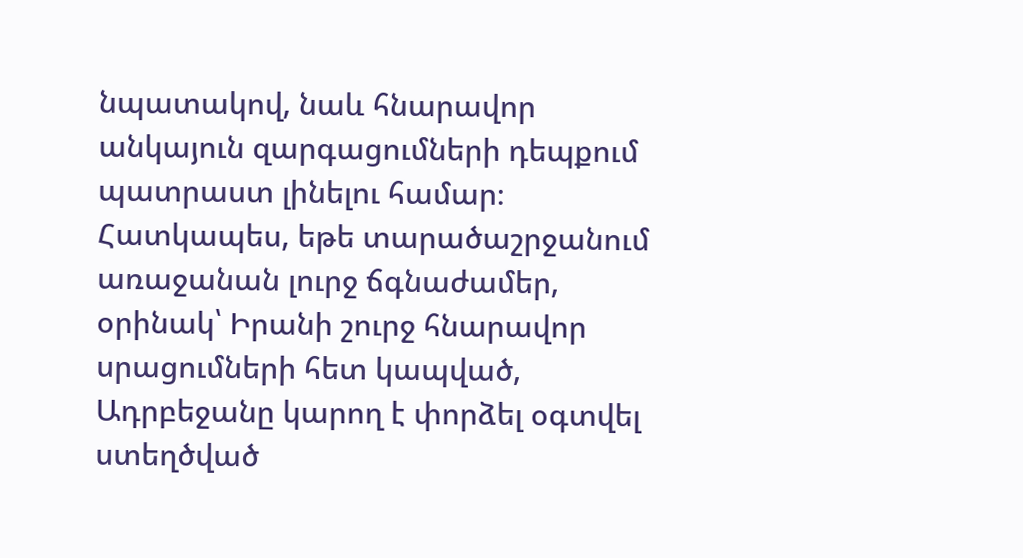նպատակով, նաև հնարավոր անկայուն զարգացումների դեպքում պատրաստ լինելու համար։ Հատկապես, եթե տարածաշրջանում առաջանան լուրջ ճգնաժամեր, օրինակ՝ Իրանի շուրջ հնարավոր սրացումների հետ կապված, Ադրբեջանը կարող է փորձել օգտվել ստեղծված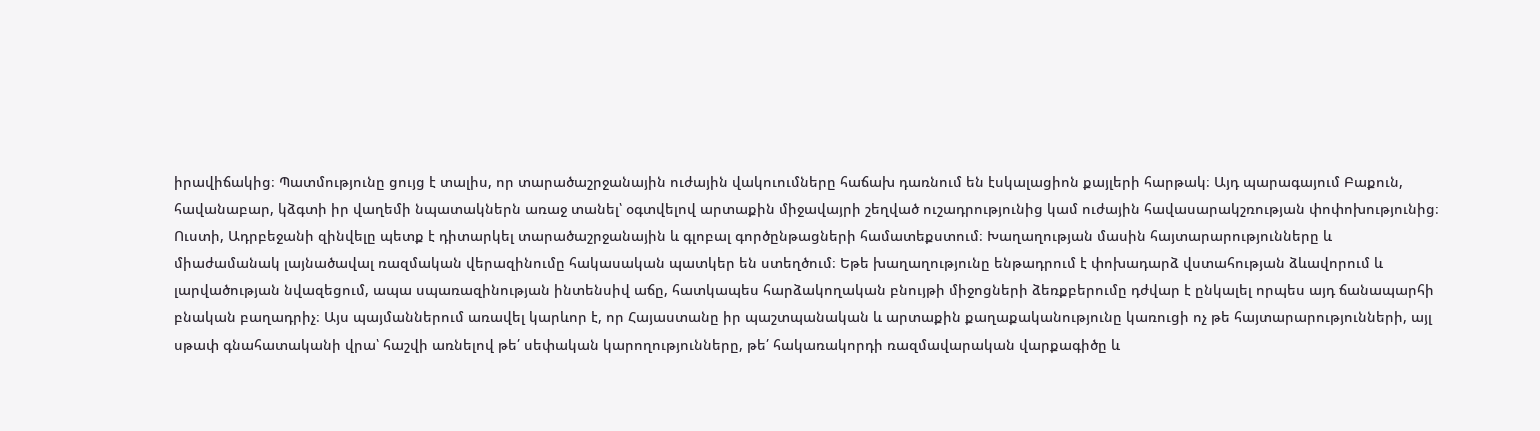իրավիճակից։ Պատմությունը ցույց է տալիս, որ տարածաշրջանային ուժային վակուումները հաճախ դառնում են էսկալացիոն քայլերի հարթակ։ Այդ պարագայում Բաքուն, հավանաբար, կձգտի իր վաղեմի նպատակներն առաջ տանել՝ օգտվելով արտաքին միջավայրի շեղված ուշադրությունից կամ ուժային հավասարակշռության փոփոխությունից։ Ուստի, Ադրբեջանի զինվելը պետք է դիտարկել տարածաշրջանային և գլոբալ գործընթացների համատեքստում։ Խաղաղության մասին հայտարարությունները և միաժամանակ լայնածավալ ռազմական վերազինումը հակասական պատկեր են ստեղծում։ Եթե խաղաղությունը ենթադրում է փոխադարձ վստահության ձևավորում և լարվածության նվազեցում, ապա սպառազինության ինտենսիվ աճը, հատկապես հարձակողական բնույթի միջոցների ձեռքբերումը դժվար է ընկալել որպես այդ ճանապարհի բնական բաղադրիչ։ Այս պայմաններում առավել կարևոր է, որ Հայաստանը իր պաշտպանական և արտաքին քաղաքականությունը կառուցի ոչ թե հայտարարությունների, այլ սթափ գնահատականի վրա՝ հաշվի առնելով թե՛ սեփական կարողությունները, թե՛ հակառակորդի ռազմավարական վարքագիծը և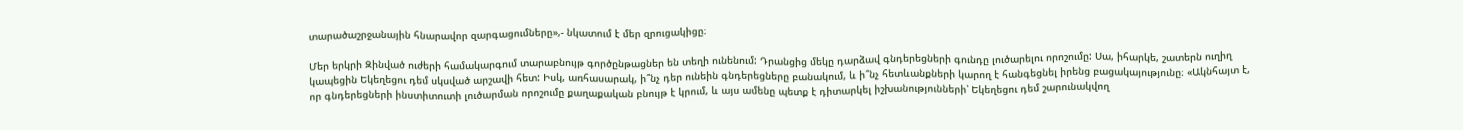տարածաշրջանային հնարավոր զարգացումները»,- նկատում է մեր զրուցակիցը։

Մեր երկրի Զինված ուժերի համակարգում տարաբնույթ գործընթացներ են տեղի ունենում: Դրանցից մեկը դարձավ գնդերեցների գունդը լուծարելու որոշումը: Սա, իհարկե, շատերն ուղիղ կապեցին Եկեղեցու դեմ սկսված արշավի հետ: Իսկ, առհասարակ, ի՞նչ դեր ունեին գնդերեցները բանակում, և ի՞նչ հետևանքների կարող է հանգեցնել իրենց բացակայությունը։ «Ակնհայտ է, որ գնդերեցների ինստիտուտի լուծարման որոշումը քաղաքական բնույթ է կրում, և այս ամենը պետք է դիտարկել իշխանությունների՝ Եկեղեցու դեմ շարունակվող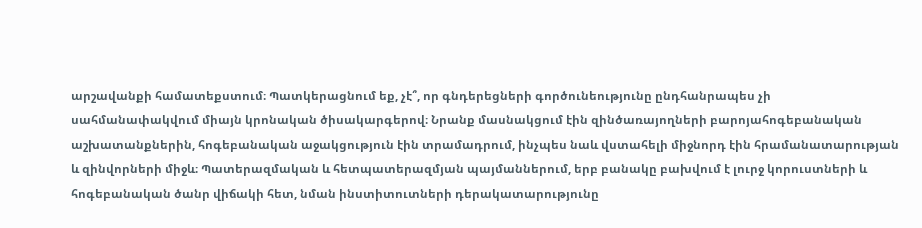արշավանքի համատեքստում։ Պատկերացնում եք, չէ՞, որ գնդերեցների գործունեությունը ընդհանրապես չի սահմանափակվում միայն կրոնական ծիսակարգերով։ Նրանք մասնակցում էին զինծառայողների բարոյահոգեբանական աշխատանքներին, հոգեբանական աջակցություն էին տրամադրում, ինչպես նաև վստահելի միջնորդ էին հրամանատարության և զինվորների միջև։ Պատերազմական և հետպատերազմյան պայմաններում, երբ բանակը բախվում է լուրջ կորուստների և հոգեբանական ծանր վիճակի հետ, նման ինստիտուտների դերակատարությունը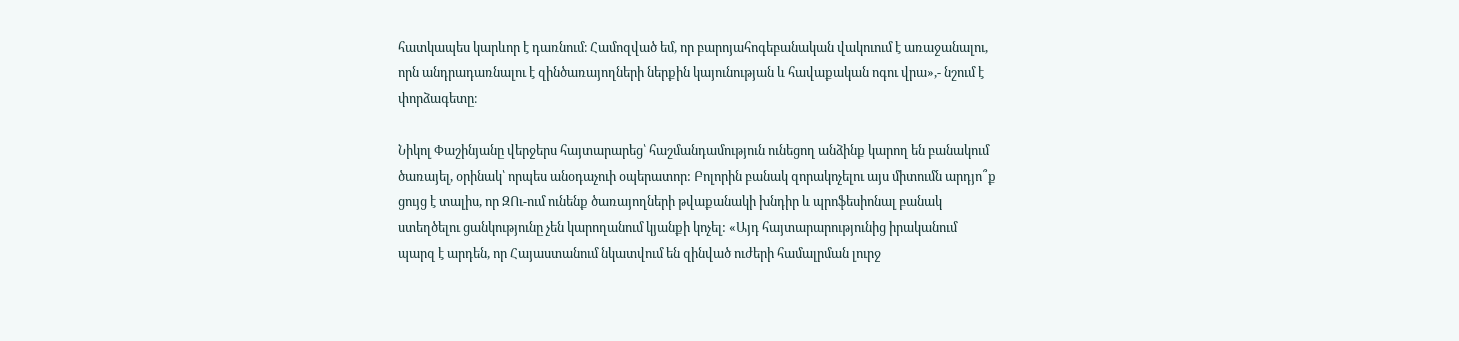հատկապես կարևոր է դառնում։ Համոզված եմ, որ բարոյահոգեբանական վակուում է առաջանալու, որն անդրադառնալու է զինծառայողների ներքին կայունության և հավաքական ոգու վրա»,- նշում է փորձագետը։

Նիկոլ Փաշինյանը վերջերս հայտարարեց՝ հաշմանդամություն ունեցող անձինք կարող են բանակում ծառայել, օրինակ՝ որպես անօդաչուի օպերատոր: Բոլորին բանակ զորակոչելու այս միտումն արդյո՞ք ցույց է տալիս, որ ԶՈւ-ում ունենք ծառայողների թվաքանակի խնդիր և պրոֆեսիոնալ բանակ ստեղծելու ցանկությունը չեն կարողանում կյանքի կոչել: «Այդ հայտարարությունից իրականում պարզ է արդեն, որ Հայաստանում նկատվում են զինված ուժերի համալրման լուրջ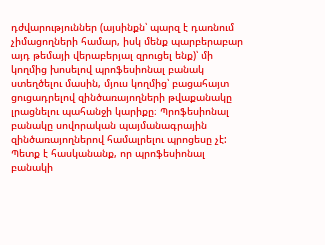դժվարություններ (այսինքն՝ պարզ է դառնում չիմացողների համար, իսկ մենք պարբերաբար այդ թեմայի վերաբերյալ զրուցել ենք)՝ մի կողմից խոսելով պրոֆեսիոնալ բանակ ստեղծելու մասին, մյուս կողմից՝ բացահայտ ցուցադրելով զինծառայողների թվաքանակը լրացնելու պահանջի կարիքը։ Պրոֆեսիոնալ բանակը սովորական պայմանագրային զինծառայողներով համալրելու պրոցեսը չէ: Պետք է հասկանանք, որ պրոֆեսիոնալ բանակի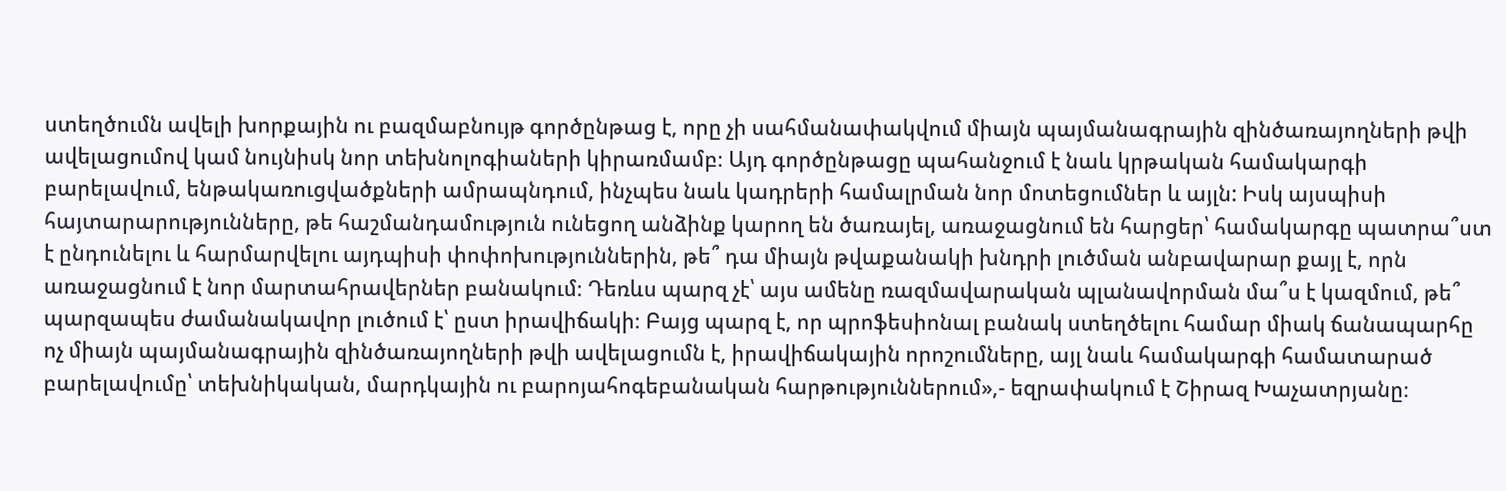ստեղծումն ավելի խորքային ու բազմաբնույթ գործընթաց է, որը չի սահմանափակվում միայն պայմանագրային զինծառայողների թվի ավելացումով կամ նույնիսկ նոր տեխնոլոգիաների կիրառմամբ։ Այդ գործընթացը պահանջում է նաև կրթական համակարգի բարելավում, ենթակառուցվածքների ամրապնդում, ինչպես նաև կադրերի համալրման նոր մոտեցումներ և այլն: Իսկ այսպիսի հայտարարությունները, թե հաշմանդամություն ունեցող անձինք կարող են ծառայել, առաջացնում են հարցեր՝ համակարգը պատրա՞ստ է ընդունելու և հարմարվելու այդպիսի փոփոխություններին, թե՞ դա միայն թվաքանակի խնդրի լուծման անբավարար քայլ է, որն առաջացնում է նոր մարտահրավերներ բանակում։ Դեռևս պարզ չէ՝ այս ամենը ռազմավարական պլանավորման մա՞ս է կազմում, թե՞ պարզապես ժամանակավոր լուծում է՝ ըստ իրավիճակի։ Բայց պարզ է, որ պրոֆեսիոնալ բանակ ստեղծելու համար միակ ճանապարհը ոչ միայն պայմանագրային զինծառայողների թվի ավելացումն է, իրավիճակային որոշումները, այլ նաև համակարգի համատարած բարելավումը՝ տեխնիկական, մարդկային ու բարոյահոգեբանական հարթություններում»,- եզրափակում է Շիրազ Խաչատրյանը։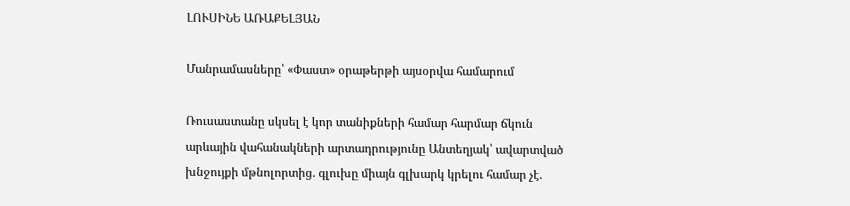ԼՈՒՍԻՆԵ ԱՌԱՔԵԼՅԱՆ

Մանրամասները՝ «Փաստ» օրաթերթի այսօրվա համարում

Ռուսաստանը սկսել է կոր տանիքների համար հարմար ճկուն արևային վահանակների արտադրությունը Անտեղյակ՝ ավարտված խնջույքի մթնոլորտից. գլուխը միայն գլխարկ կրելու համար չէ.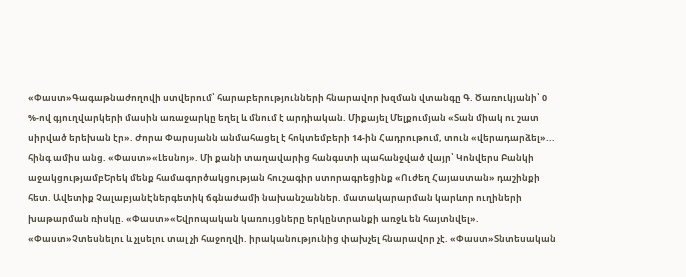«Փաստ»Գագաթնաժողովի ստվերում՝ հարաբերությունների հնարավոր խզման վտանգը Գ. Ծառուկյանի՝ 0 %-ով գյուղվարկերի մասին առաջարկը եղել և մնում է արդիական. Միքայել Մելքումյան «Տան միակ ու շատ սիրված երեխան էր». Ժորա Փարսյանն անմահացել է հոկտեմբերի 14-ին Հադրութում, տուն «վերադարձել»... հինգ ամիս անց. «Փաստ»«Լեսնոյ». Մի քանի տաղավարից հանգստի պահանջված վայր՝ Կոնվերս Բանկի աջակցությամբԵրեկ մենք համագործակցության հուշագիր ստորագրեցինք «Ուժեղ Հայաստան» դաշինքի հետ. Ավետիք ՉալաբյանԷներգետիկ ճգնաժամի նախանշաններ. մատակարարման կարևոր ուղիների խաթարման ռիսկը. «Փաստ»«Եվրոպական կառույցները երկընտրանքի առջև են հայտնվել». «Փաստ»Չտեսնելու և չլսելու տալ չի հաջողվի. իրականությունից փախչել հնարավոր չէ. «Փաստ»Տնտեսական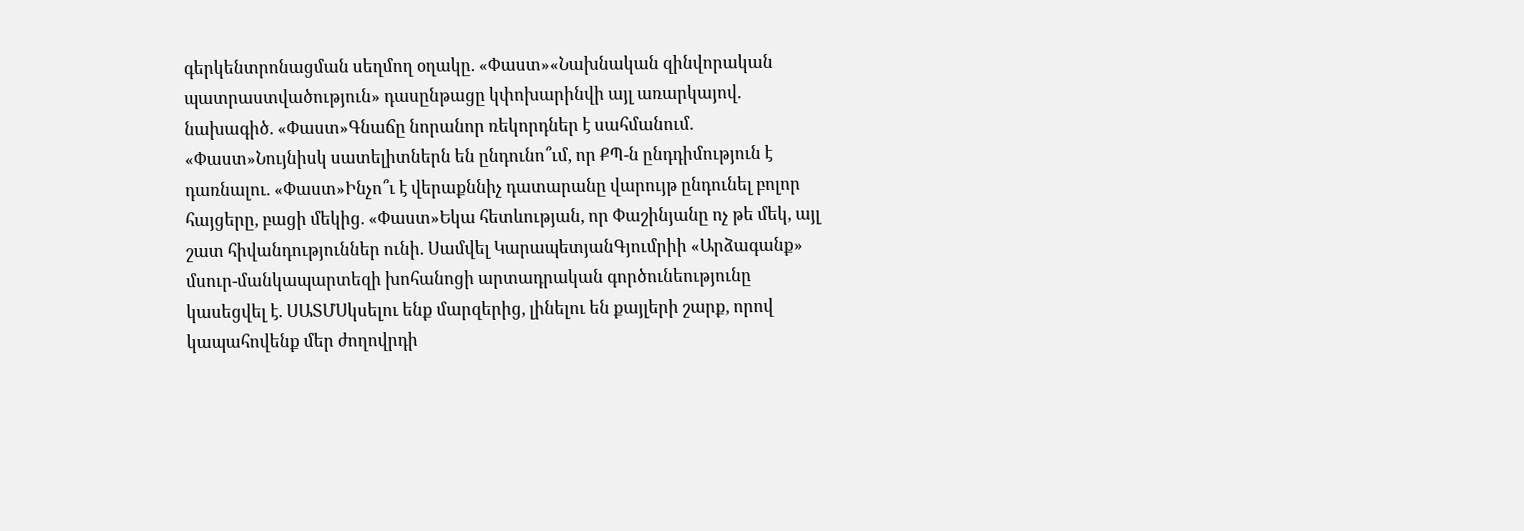գերկենտրոնացման սեղմող օղակը. «Փաստ»«Նախնական զինվորական պատրաստվածություն» դասընթացը կփոխարինվի այլ առարկայով. նախագիծ. «Փաստ»Գնաճը նորանոր ռեկորդներ է սահմանում. «Փաստ»Նույնիսկ սատելիտներն են ընդունո՞ւմ, որ ՔՊ-ն ընդդիմություն է դառնալու. «Փաստ»Ինչո՞ւ է վերաքննիչ դատարանը վարույթ ընդունել բոլոր հայցերը, բացի մեկից. «Փաստ»Եկա հետևության, որ Փաշինյանը ոչ թե մեկ, այլ շատ հիվանդություններ ունի. Սամվել ԿարապետյանԳյումրիի «Արձագանք» մսուր-մանկապարտեզի խոհանոցի արտադրական գործունեությունը կասեցվել է. ՍԱՏՄՍկսելու ենք մարզերից, լինելու են քայլերի շարք, որով կապահովենք մեր ժողովրդի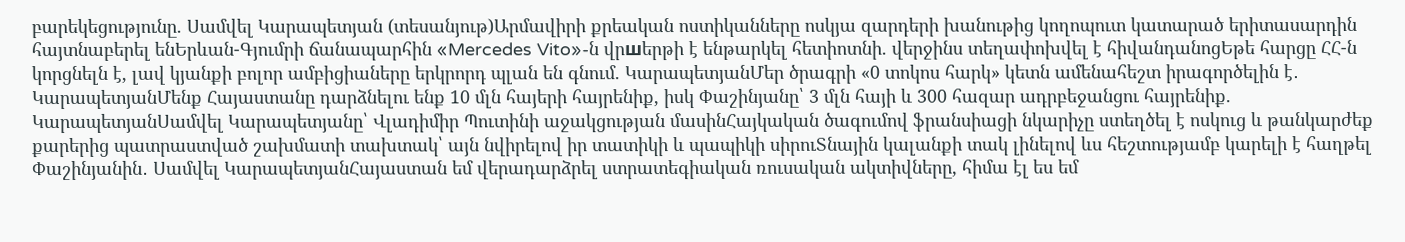բարեկեցությունը. Սամվել Կարապետյան (տեսանյութ)Արմավիրի քրեական ոստիկանները ոսկյա զարդերի խանութից կողոպուտ կատարած երիտասարդին հայտնաբերել ենԵրևան-Գյումրի ճանապարհին «Mercedes Vito»-ն վրшերթի է ենթարկել հետիոտնի. վերջինս տեղափոխվել է հիվանդանոցԵթե հարցը ՀՀ-ն կորցնելն է, լավ կյանքի բոլոր ամբիցիաները երկրորդ պլան են գնում. ԿարապետյանՄեր ծրագրի «0 տոկոս հարկ» կետն ամենահեշտ իրագործելին է․ ԿարապետյանՄենք Հայաստանը դարձնելու ենք 10 մլն հայերի հայրենիք, իսկ Փաշինյանը՝ 3 մլն հայի և 300 հազար ադրբեջանցու հայրենիք. ԿարապետյանՍամվել Կարապետյանը՝ Վլադիմիր Պուտինի աջակցության մասինՀայկական ծագումով ֆրանսիացի նկարիչը ստեղծել է ոսկուց և թանկարժեք քարերից պատրաստված շախմատի տախտակ՝ այն նվիրելով իր տատիկի և պապիկի սիրուՏնային կալանքի տակ լինելով ևս հեշտությամբ կարելի է հաղթել Փաշինյանին․ Սամվել ԿարապետյանՀայաստան եմ վերադարձրել ստրատեգիական ռուսական ակտիվները, հիմա էլ ես եմ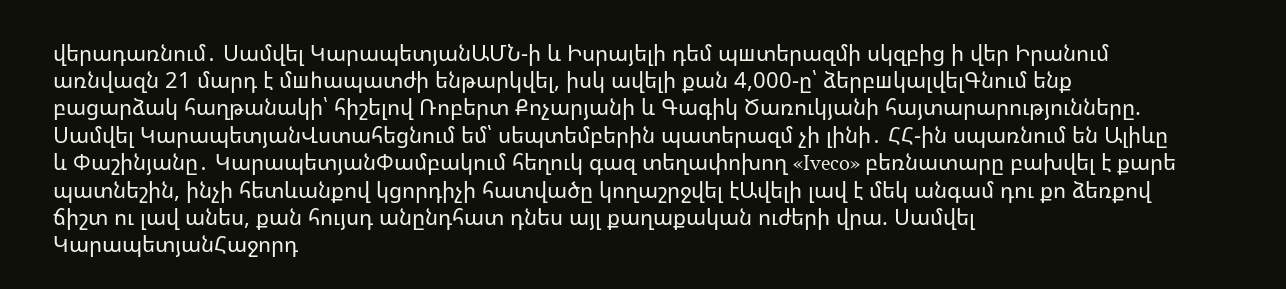վերադառնում․ Սամվել ԿարապետյանԱՄՆ-ի և Իսրայելի դեմ պшտերազմի սկզբից ի վեր Իրանում առնվազն 21 մարդ է մшhապատժի ենթարկվել, իսկ ավելի քան 4,000-ը՝ ձերբшկալվելԳնում ենք բացարձակ հաղթանակի՝ հիշելով Ռոբերտ Քոչարյանի և Գագիկ Ծառուկյանի հայտարարությունները. Սամվել ԿարապետյանՎստահեցնում եմ՝ սեպտեմբերին պատերազմ չի լինի․ ՀՀ-ին սպառնում են Ալիևը և Փաշինյանը․ ԿարապետյանՓամբակում հեղուկ գազ տեղափոխող «Iveco» բեռնատարը բախվել է քարե պատնեշին, ինչի հետևանքով կցորդիչի հատվածը կողաշրջվել էԱվելի լավ է մեկ անգամ դու քո ձեռքով ճիշտ ու լավ անես, քան հույսդ անընդհատ դնես այլ քաղաքական ուժերի վրա. Սամվել ԿարապետյանՀաջորդ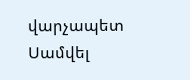վարչապետ Սամվել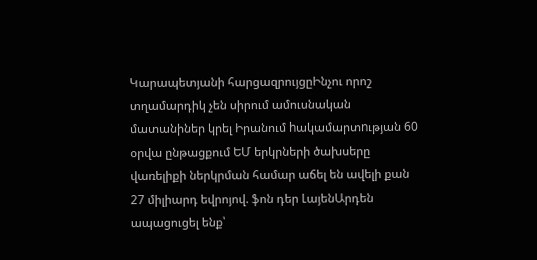Կարապետյանի հարցազրույցըԻնչու որոշ տղամարդիկ չեն սիրում ամուսնական մատանիներ կրել Իրանում hակամարտnւթյան 60 օրվա ընթացքում ԵՄ երկրների ծախսերը վառելիքի ներկրման համար աճել են ավելի քան 27 միլիարդ եվրոյով. ֆոն դեր ԼայենԱրդեն ապացուցել ենք՝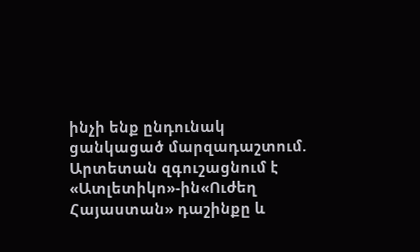ինչի ենք ընդունակ ցանկացած մարզադաշտում. Արտետան զգուշացնում է «Ատլետիկո»-ին«Ուժեղ Հայաստան» դաշինքը և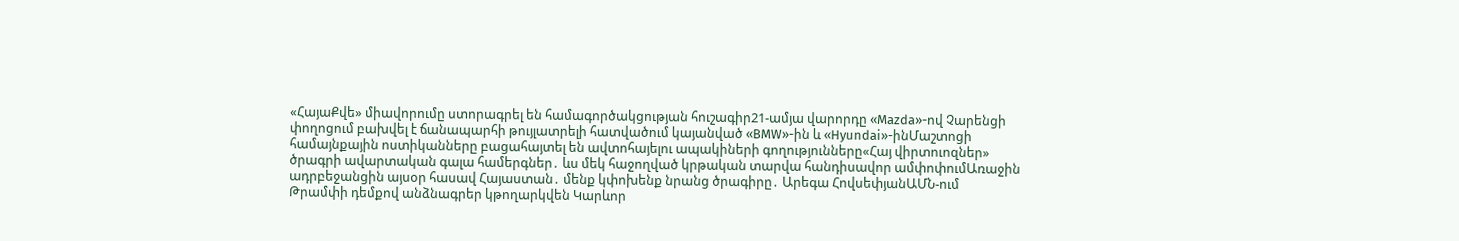«ՀայաՔվե» միավորումը ստորագրել են համագործակցության հուշագիր21-ամյա վարորդը «Mazda»-ով Չարենցի փողոցում բախվել է ճանապարհի թույլատրելի հատվածում կայանված «BMW»-ին և «Hyundai»-ինՄաշտոցի համայնքային ոստիկանները բացահայտել են ավտոհայելու ապակիների գողությունները«Հայ վիրտուոզներ» ծրագրի ավարտական գալա համերգներ․ ևս մեկ հաջողված կրթական տարվա հանդիսավոր ամփոփումԱռաջին ադրբեջանցին այսօր հասավ Հայաստան․ մենք կփոխենք նրանց ծրագիրը․ Արեգա ՀովսեփյանԱՄՆ-ում Թրամփի դեմքով անձնագրեր կթողարկվեն Կարևոր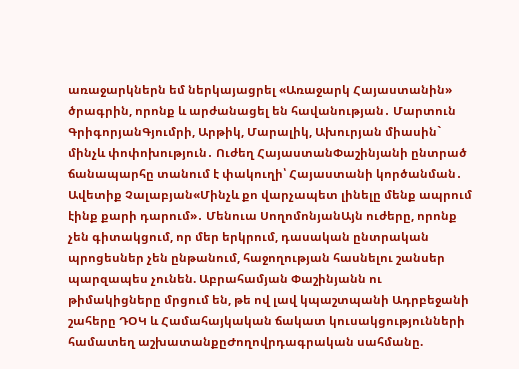առաջարկներն եմ ներկայացրել «Առաջարկ Հայաստանին» ծրագրին, որոնք և արժանացել են հավանության․ Մարտուն ԳրիգորյանԳյումրի, Արթիկ, Մարալիկ, Ախուրյան միասին` մինչև փոփոխություն․ Ուժեղ ՀայաստանՓաշինյանի ընտրած ճանապարհը տանում է փակուղի՝ Հայաստանի կործանման․ Ավետիք Չալաբյան«Մինչև քո վարչապետ լինելը մենք ապրում էինք քարի դարում»․ Մենուա ՍողոմոնյանԱյն ուժերը, որոնք չեն գիտակցում, որ մեր երկրում, դասական ընտրական պրոցեսներ չեն ընթանում, հաջողության հասնելու շանսեր պարզապես չունեն. Աբրահամյան Փաշինյանն ու թիմակիցները մրցում են, թե ով լավ կպաշտպանի Ադրբեջանի շահերը ԴՕԿ և Համահայկական ճակատ կուսակցությունների համատեղ աշխատանքըԺողովրդագրական սահմանը.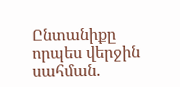Ընտանիքը որպես վերջին սահման.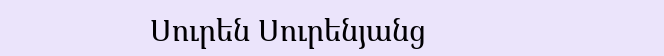Սուրեն Սուրենյանց